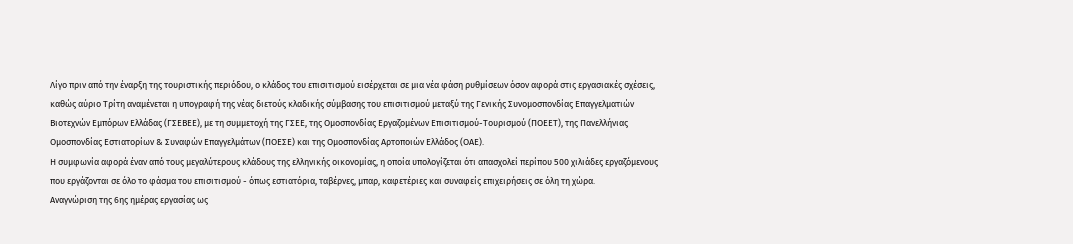Λίγο πριν από την έναρξη της τουριστικής περιόδου, ο κλάδος του επισιτισμού εισέρχεται σε μια νέα φάση ρυθμίσεων όσον αφορά στις εργασιακές σχέσεις, καθώς αύριο Τρίτη αναμένεται η υπογραφή της νέας διετούς κλαδικής σύμβασης του επισιτισμού μεταξύ της Γενικής Συνομοσπονδίας Επαγγελματιών Βιοτεχνών Εμπόρων Ελλάδας (ΓΣΕΒΕΕ), με τη συμμετοχή της ΓΣΕΕ, της Ομοσπονδίας Εργαζομένων Επισιτισμού-Τουρισμού (ΠΟΕΕΤ), της Πανελλήνιας Ομοσπονδίας Εστιατορίων & Συναφών Επαγγελμάτων (ΠΟΕΣΕ) και της Ομοσπονδίας Αρτοποιών Ελλάδος (ΟΑΕ).
Η συμφωνία αφορά έναν από τους μεγαλύτερους κλάδους της ελληνικής οικονομίας, η οποία υπολογίζεται ότι απασχολεί περίπου 500 χιλιάδες εργαζόμενους που εργάζονται σε όλο το φάσμα του επισιτισμού - όπως εστιατόρια, ταβέρνες, μπαρ, καφετέριες και συναφείς επιχειρήσεις σε όλη τη χώρα.
Αναγνώριση της 6ης ημέρας εργασίας ως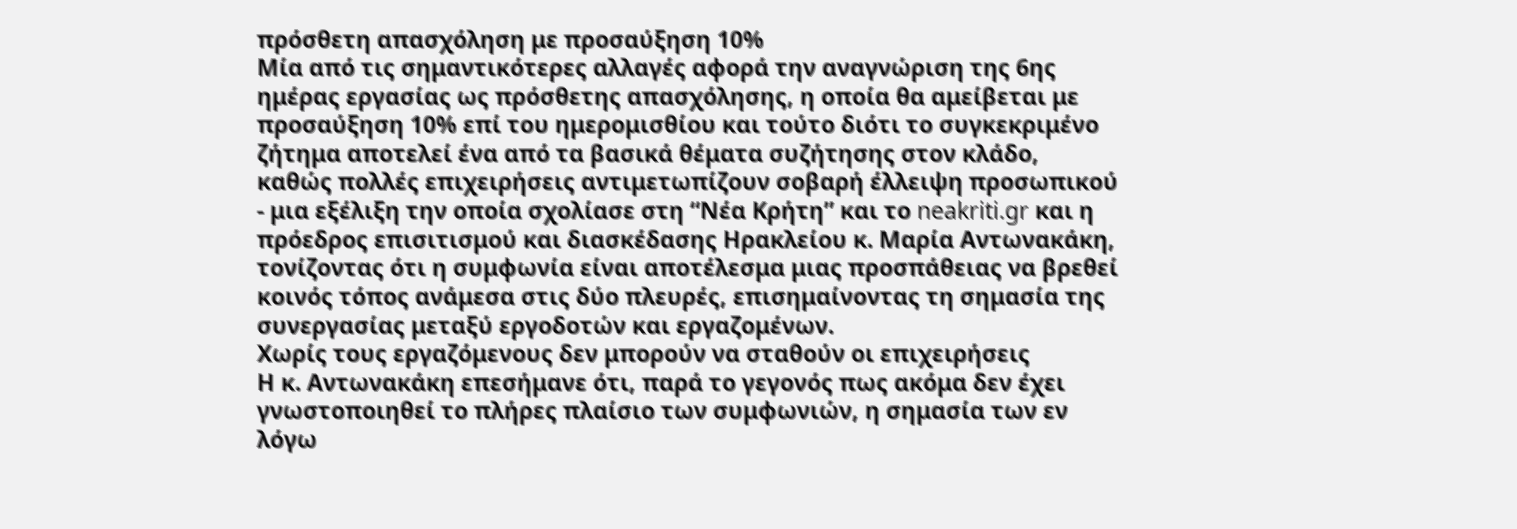πρόσθετη απασχόληση με προσαύξηση 10%
Μία από τις σημαντικότερες αλλαγές αφορά την αναγνώριση της 6ης ημέρας εργασίας ως πρόσθετης απασχόλησης, η οποία θα αμείβεται με προσαύξηση 10% επί του ημερομισθίου και τούτο διότι το συγκεκριμένο ζήτημα αποτελεί ένα από τα βασικά θέματα συζήτησης στον κλάδο, καθώς πολλές επιχειρήσεις αντιμετωπίζουν σοβαρή έλλειψη προσωπικού - μια εξέλιξη την οποία σχολίασε στη “Νέα Κρήτη” και το neakriti.gr και η πρόεδρος επισιτισμού και διασκέδασης Ηρακλείου κ. Μαρία Αντωνακάκη, τονίζοντας ότι η συμφωνία είναι αποτέλεσμα μιας προσπάθειας να βρεθεί κοινός τόπος ανάμεσα στις δύο πλευρές, επισημαίνοντας τη σημασία της συνεργασίας μεταξύ εργοδοτών και εργαζομένων.
Χωρίς τους εργαζόμενους δεν μπορούν να σταθούν οι επιχειρήσεις
Η κ. Αντωνακάκη επεσήμανε ότι, παρά το γεγονός πως ακόμα δεν έχει γνωστοποιηθεί το πλήρες πλαίσιο των συμφωνιών, η σημασία των εν λόγω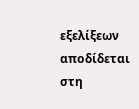εξελίξεων αποδίδεται στη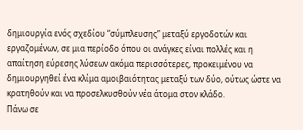δημιουργία ενός σχεδίου “σύμπλευσης” μεταξύ εργοδοτών και εργαζομένων, σε μια περίοδο όπου οι ανάγκες είναι πολλές και η απαίτηση εύρεσης λύσεων ακόμα περισσότερες, προκειμένου να δημιουργηθεί ένα κλίμα αμοιβαιότητας μεταξύ των δύο, ούτως ώστε να κρατηθούν και να προσελκυσθούν νέα άτομα στον κλάδο.
Πάνω σε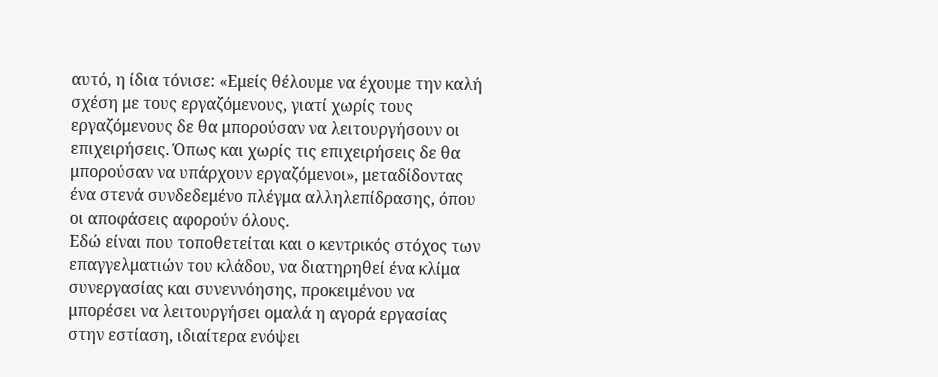αυτό, η ίδια τόνισε: «Εμείς θέλουμε να έχουμε την καλή σχέση με τους εργαζόμενους, γιατί χωρίς τους εργαζόμενους δε θα μπορούσαν να λειτουργήσουν οι επιχειρήσεις. Όπως και χωρίς τις επιχειρήσεις δε θα μπορούσαν να υπάρχουν εργαζόμενοι», μεταδίδοντας ένα στενά συνδεδεμένο πλέγμα αλληλεπίδρασης, όπου οι αποφάσεις αφορούν όλους.
Εδώ είναι που τοποθετείται και ο κεντρικός στόχος των επαγγελματιών του κλάδου, να διατηρηθεί ένα κλίμα συνεργασίας και συνεννόησης, προκειμένου να μπορέσει να λειτουργήσει ομαλά η αγορά εργασίας στην εστίαση, ιδιαίτερα ενόψει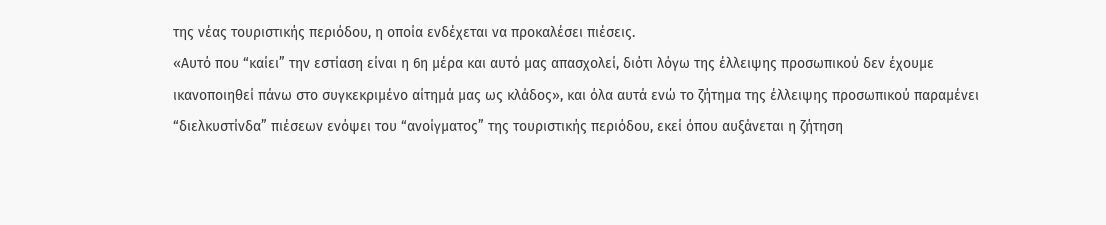της νέας τουριστικής περιόδου, η οποία ενδέχεται να προκαλέσει πιέσεις.
«Αυτό που “καίει” την εστίαση είναι η 6η μέρα και αυτό μας απασχολεί, διότι λόγω της έλλειψης προσωπικού δεν έχουμε ικανοποιηθεί πάνω στο συγκεκριμένο αίτημά μας ως κλάδος», και όλα αυτά ενώ το ζήτημα της έλλειψης προσωπικού παραμένει “διελκυστίνδα” πιέσεων ενόψει του “ανοίγματος” της τουριστικής περιόδου, εκεί όπου αυξάνεται η ζήτηση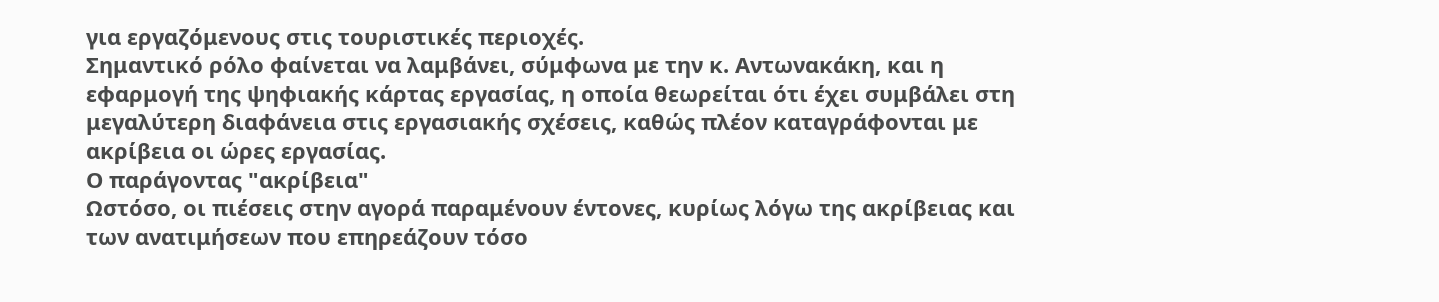για εργαζόμενους στις τουριστικές περιοχές.
Σημαντικό ρόλο φαίνεται να λαμβάνει, σύμφωνα με την κ. Αντωνακάκη, και η εφαρμογή της ψηφιακής κάρτας εργασίας, η οποία θεωρείται ότι έχει συμβάλει στη μεγαλύτερη διαφάνεια στις εργασιακής σχέσεις, καθώς πλέον καταγράφονται με ακρίβεια οι ώρες εργασίας.
Ο παράγοντας "ακρίβεια"
Ωστόσο, οι πιέσεις στην αγορά παραμένουν έντονες, κυρίως λόγω της ακρίβειας και των ανατιμήσεων που επηρεάζουν τόσο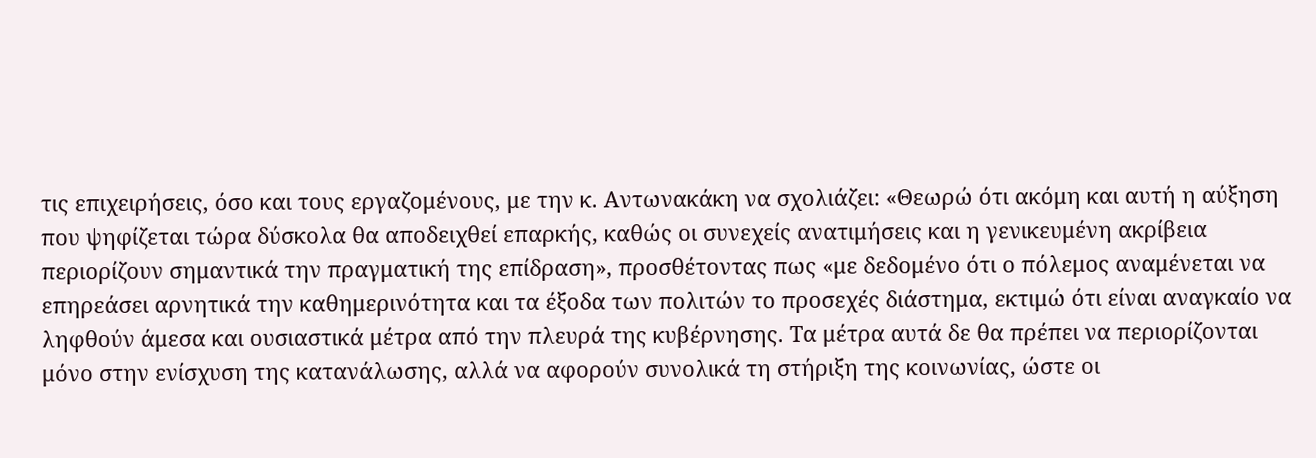τις επιχειρήσεις, όσο και τους εργαζομένους, με την κ. Αντωνακάκη να σχολιάζει: «Θεωρώ ότι ακόμη και αυτή η αύξηση που ψηφίζεται τώρα δύσκολα θα αποδειχθεί επαρκής, καθώς οι συνεχείς ανατιμήσεις και η γενικευμένη ακρίβεια περιορίζουν σημαντικά την πραγματική της επίδραση», προσθέτοντας πως «με δεδομένο ότι ο πόλεμος αναμένεται να επηρεάσει αρνητικά την καθημερινότητα και τα έξοδα των πολιτών το προσεχές διάστημα, εκτιμώ ότι είναι αναγκαίο να ληφθούν άμεσα και ουσιαστικά μέτρα από την πλευρά της κυβέρνησης. Τα μέτρα αυτά δε θα πρέπει να περιορίζονται μόνο στην ενίσχυση της κατανάλωσης, αλλά να αφορούν συνολικά τη στήριξη της κοινωνίας, ώστε οι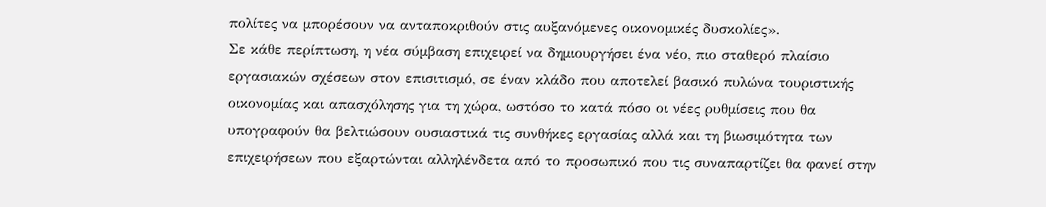πολίτες να μπορέσουν να ανταποκριθούν στις αυξανόμενες οικονομικές δυσκολίες».
Σε κάθε περίπτωση, η νέα σύμβαση επιχειρεί να δημιουργήσει ένα νέο, πιο σταθερό πλαίσιο εργασιακών σχέσεων στον επισιτισμό, σε έναν κλάδο που αποτελεί βασικό πυλώνα τουριστικής οικονομίας και απασχόλησης για τη χώρα, ωστόσο το κατά πόσο οι νέες ρυθμίσεις που θα υπογραφούν θα βελτιώσουν ουσιαστικά τις συνθήκες εργασίας αλλά και τη βιωσιμότητα των επιχειρήσεων που εξαρτώνται αλληλένδετα από το προσωπικό που τις συναπαρτίζει θα φανεί στην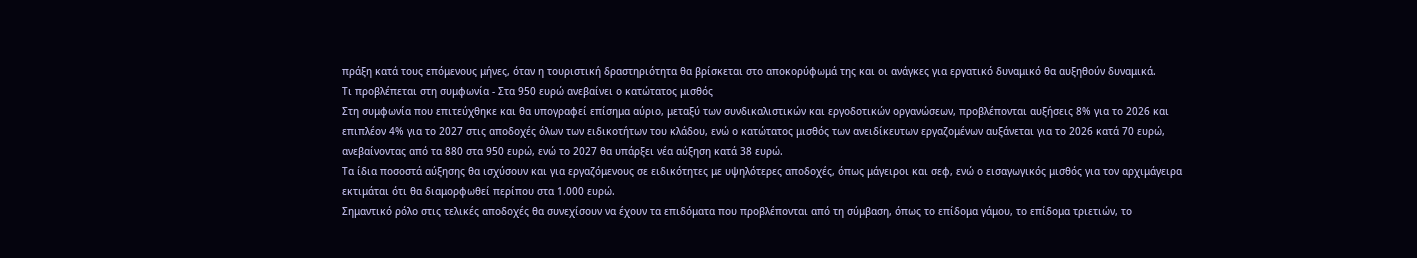πράξη κατά τους επόμενους μήνες, όταν η τουριστική δραστηριότητα θα βρίσκεται στο αποκορύφωμά της και οι ανάγκες για εργατικό δυναμικό θα αυξηθούν δυναμικά.
Τι προβλέπεται στη συμφωνία - Στα 950 ευρώ ανεβαίνει ο κατώτατος μισθός
Στη συμφωνία που επιτεύχθηκε και θα υπογραφεί επίσημα αύριο, μεταξύ των συνδικαλιστικών και εργοδοτικών οργανώσεων, προβλέπονται αυξήσεις 8% για το 2026 και επιπλέον 4% για το 2027 στις αποδοχές όλων των ειδικοτήτων του κλάδου, ενώ ο κατώτατος μισθός των ανειδίκευτων εργαζομένων αυξάνεται για το 2026 κατά 70 ευρώ, ανεβαίνοντας από τα 880 στα 950 ευρώ, ενώ το 2027 θα υπάρξει νέα αύξηση κατά 38 ευρώ.
Τα ίδια ποσοστά αύξησης θα ισχύσουν και για εργαζόμενους σε ειδικότητες με υψηλότερες αποδοχές, όπως μάγειροι και σεφ, ενώ ο εισαγωγικός μισθός για τον αρχιμάγειρα εκτιμάται ότι θα διαμορφωθεί περίπου στα 1.000 ευρώ.
Σημαντικό ρόλο στις τελικές αποδοχές θα συνεχίσουν να έχουν τα επιδόματα που προβλέπονται από τη σύμβαση, όπως το επίδομα γάμου, το επίδομα τριετιών, το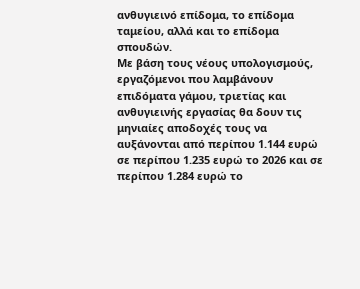ανθυγιεινό επίδομα, το επίδομα ταμείου, αλλά και το επίδομα σπουδών.
Με βάση τους νέους υπολογισμούς, εργαζόμενοι που λαμβάνουν επιδόματα γάμου, τριετίας και ανθυγιεινής εργασίας θα δουν τις μηνιαίες αποδοχές τους να αυξάνονται από περίπου 1.144 ευρώ σε περίπου 1.235 ευρώ το 2026 και σε περίπου 1.284 ευρώ το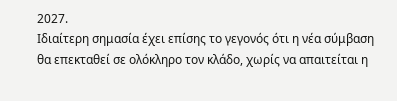2027.
Ιδιαίτερη σημασία έχει επίσης το γεγονός ότι η νέα σύμβαση θα επεκταθεί σε ολόκληρο τον κλάδο, χωρίς να απαιτείται η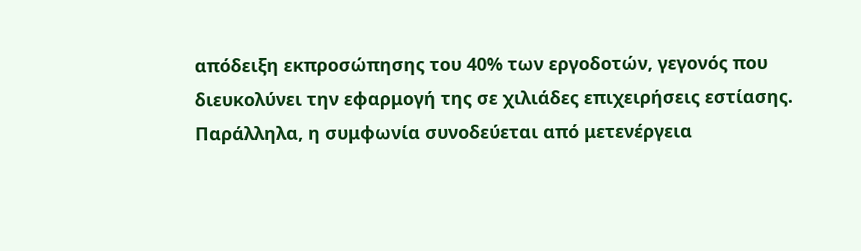απόδειξη εκπροσώπησης του 40% των εργοδοτών, γεγονός που διευκολύνει την εφαρμογή της σε χιλιάδες επιχειρήσεις εστίασης.
Παράλληλα, η συμφωνία συνοδεύεται από μετενέργεια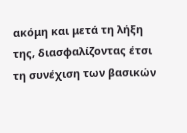ακόμη και μετά τη λήξη της, διασφαλίζοντας έτσι τη συνέχιση των βασικών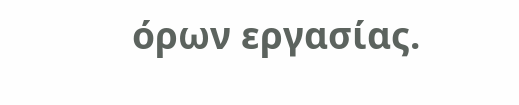όρων εργασίας.